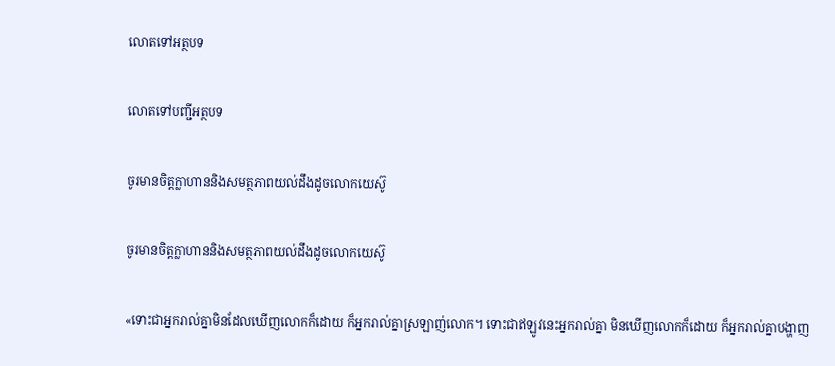លោតទៅអត្ថបទ

លោតទៅបញ្ជីអត្ថបទ

ចូរមានចិត្ដក្លាហាននិងសមត្ថភាពយល់ដឹងដូចលោកយេស៊ូ

ចូរមានចិត្ដក្លាហាននិងសមត្ថភាពយល់ដឹងដូចលោកយេស៊ូ

«ទោះជាអ្នករាល់គ្នាមិនដែលឃើញលោកក៏ដោយ ក៏អ្នករាល់គ្នាស្រឡាញ់លោក។ ទោះជាឥឡូវនេះអ្នករាល់គ្នា មិនឃើញលោកក៏ដោយ ក៏អ្នករាល់គ្នាបង្ហាញ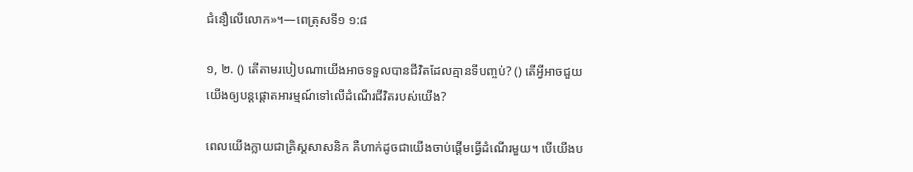ជំនឿលើលោក»។—ពេត្រុសទី១ ១:៨

១, ២. () តើតាមរបៀបណាយើងអាចទទួលបានជីវិតដែលគ្មានទីបញ្ចប់? () តើអ្វីអាចជួយយើងឲ្យបន្ដផ្ដោតអារម្មណ៍ទៅលើដំណើរជីវិតរបស់យើង?

ពេលយើងក្លាយជាគ្រិស្ដសាសនិក គឺហាក់ដូចជាយើងចាប់ផ្ដើមធ្វើដំណើរមួយ។ បើយើងប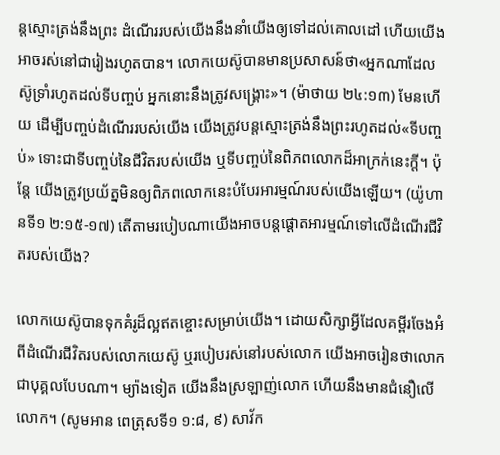ន្ដស្មោះត្រង់នឹងព្រះ ដំណើររបស់យើងនឹងនាំយើងឲ្យទៅដល់គោលដៅ ហើយយើងអាចរស់នៅជារៀងរហូតបាន។ លោកយេស៊ូបានមានប្រសាសន៍ថា«អ្នកណាដែលស៊ូទ្រាំរហូតដល់ទីបញ្ចប់ អ្នកនោះនឹងត្រូវសង្គ្រោះ»។ (ម៉ាថាយ ២៤:១៣) មែនហើយ ដើម្បីបញ្ចប់ដំណើររបស់យើង យើងត្រូវបន្ដស្មោះត្រង់នឹងព្រះរហូតដល់«ទីបញ្ចប់» ទោះជាទីបញ្ចប់នៃជីវិតរបស់យើង ឬទីបញ្ចប់នៃពិភពលោកដ៏អាក្រក់នេះក្ដី។ ប៉ុន្ដែ យើងត្រូវប្រយ័ត្នមិនឲ្យពិភពលោកនេះបំបែរអារម្មណ៍របស់យើងឡើយ។ (យ៉ូហានទី១ ២:១៥-១៧) តើតាមរបៀបណាយើងអាចបន្ដផ្ដោតអារម្មណ៍ទៅលើដំណើរជីវិតរបស់យើង?

លោកយេស៊ូបានទុកគំរូដ៏ល្អឥតខ្ចោះសម្រាប់យើង។ ដោយសិក្សាអ្វីដែលគម្ពីរចែងអំពីដំណើរជីវិតរបស់លោកយេស៊ូ ឬរបៀបរស់នៅរបស់លោក យើងអាចរៀនថាលោកជាបុគ្គលបែបណា។ ម្យ៉ាងទៀត យើងនឹងស្រឡាញ់លោក ហើយនឹងមានជំនឿលើលោក។ (សូមអាន ពេត្រុសទី១ ១:៨, ៩) សាវ័ក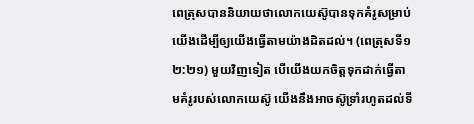ពេត្រុសបាននិយាយថាលោកយេស៊ូបានទុកគំរូសម្រាប់យើងដើម្បីឲ្យយើងធ្វើតាមយ៉ាងដិតដល់។ (ពេត្រុសទី១ ២:២១) មួយវិញទៀត បើយើងយកចិត្ដទុកដាក់ធ្វើតាមគំរូរបស់លោកយេស៊ូ យើងនឹងអាចស៊ូទ្រាំរហូតដល់ទី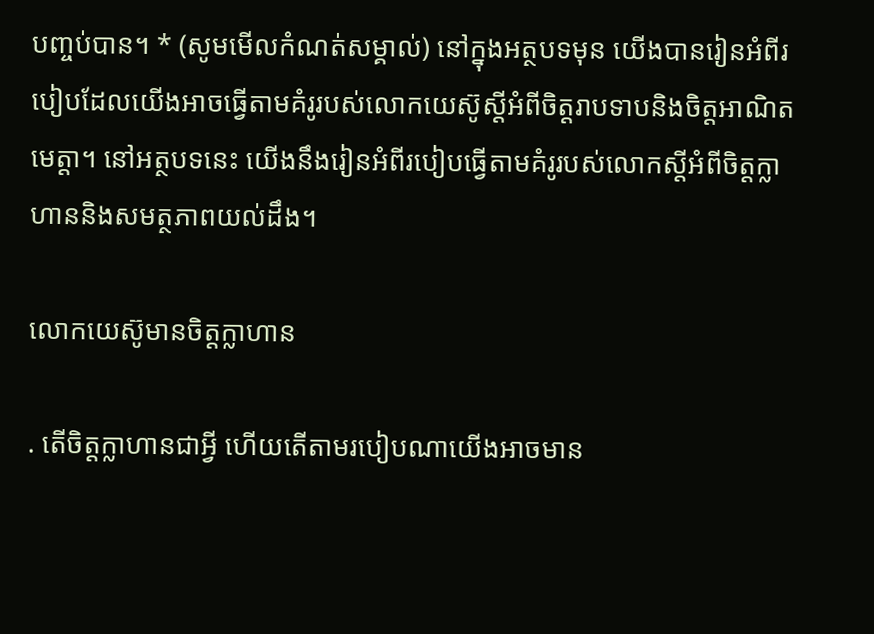បញ្ចប់បាន។ * (សូមមើលកំណត់សម្គាល់) នៅក្នុងអត្ថបទមុន យើងបានរៀនអំពីរបៀបដែលយើងអាចធ្វើតាមគំរូរបស់លោកយេស៊ូស្ដីអំពីចិត្ដរាបទាបនិងចិត្ដអាណិតមេត្ដា។ នៅអត្ថបទនេះ យើងនឹងរៀនអំពីរបៀបធ្វើតាមគំរូរបស់លោកស្ដីអំពីចិត្ដក្លាហាននិងសមត្ថភាពយល់ដឹង។

លោកយេស៊ូមានចិត្ដក្លាហាន

. តើចិត្ដក្លាហានជាអ្វី ហើយតើតាមរបៀបណាយើងអាចមាន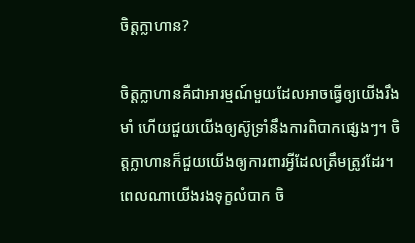ចិត្ដក្លាហាន?

ចិត្ដក្លាហានគឺជាអារម្មណ៍មួយដែលអាចធ្វើឲ្យយើងរឹងមាំ ហើយជួយយើងឲ្យស៊ូទ្រាំនឹងការពិបាកផ្សេងៗ។ ចិត្ដក្លាហានក៏ជួយយើងឲ្យការពារអ្វីដែលត្រឹមត្រូវដែរ។ ពេលណាយើងរងទុក្ខលំបាក ចិ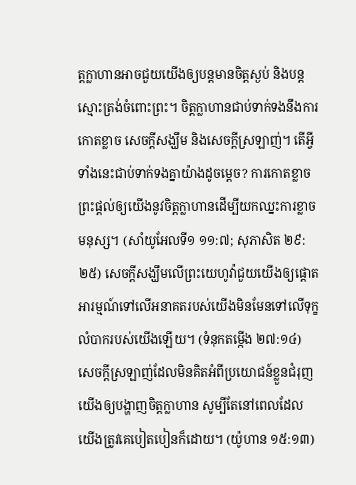ត្ដក្លាហានអាចជួយយើងឲ្យបន្ដមានចិត្ដស្ងប់ និងបន្ដស្មោះត្រង់ចំពោះព្រះ។ ចិត្ដក្លាហានជាប់ទាក់ទងនឹងការកោតខ្លាច សេចក្ដីសង្ឃឹម និងសេចក្ដីស្រឡាញ់។ តើអ្វីទាំងនេះជាប់ទាក់ទងគ្នាយ៉ាងដូចម្ដេច? ការកោតខ្លាចព្រះផ្ដល់ឲ្យយើងនូវចិត្ដក្លាហានដើម្បីយកឈ្នះការខ្លាចមនុស្ស។ (សាំយូអែលទី១ ១១:៧; សុភាសិត ២៩:២៥) សេចក្ដីសង្ឃឹមលើព្រះយេហូវ៉ាជួយយើងឲ្យផ្ដោតអារម្មណ៍ទៅលើអនាគតរបស់យើងមិនមែនទៅលើទុក្ខលំបាករបស់យើងឡើយ។ (ទំនុកតម្កើង ២៧:១៤) សេចក្ដីស្រឡាញ់ដែលមិនគិតអំពីប្រយោជន៍ខ្លួនជំរុញយើងឲ្យបង្ហាញចិត្ដក្លាហាន សូម្បីតែនៅពេលដែលយើងត្រូវគេបៀតបៀនក៏ដោយ។ (យ៉ូហាន ១៥:១៣)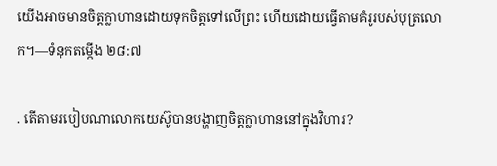យើងអាចមានចិត្ដក្លាហានដោយទុកចិត្ដទៅលើព្រះ ហើយដោយធ្វើតាមគំរូរបស់បុត្រលោក។—ទំនុកតម្កើង ២៨:៧

. តើតាមរបៀបណាលោកយេស៊ូបានបង្ហាញចិត្ដក្លាហាននៅក្នុងវិហារ?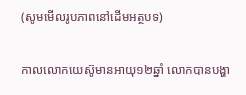(សូមមើលរូបភាពនៅដើមអត្ថបទ)

កាលលោកយេស៊ូមានអាយុ១២ឆ្នាំ លោកបានបង្ហា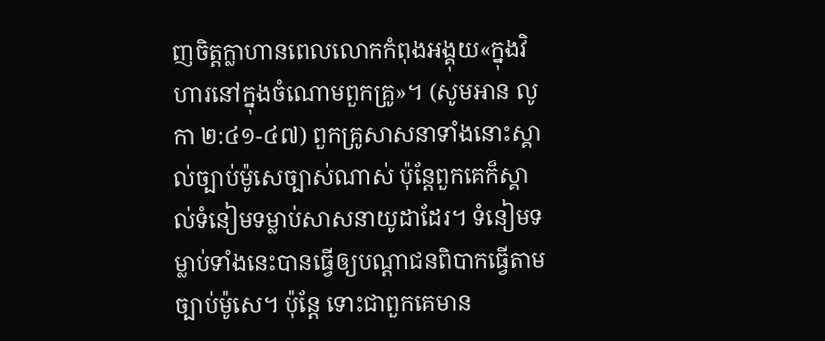ញចិត្ដក្លាហានពេលលោកកំពុងអង្គុយ«ក្នុងវិហារនៅក្នុងចំណោមពួកគ្រូ»។ (សូមអាន លូកា ២:៤១-៤៧) ពួកគ្រូសាសនាទាំងនោះស្គាល់ច្បាប់ម៉ូសេច្បាស់ណាស់ ប៉ុន្ដែពួកគេក៏ស្គាល់ទំនៀមទម្លាប់សាសនាយូដាដែរ។ ទំនៀមទម្លាប់ទាំងនេះបានធ្វើឲ្យបណ្ដាជនពិបាកធ្វើតាមច្បាប់ម៉ូសេ។ ប៉ុន្ដែ ទោះជាពួកគេមាន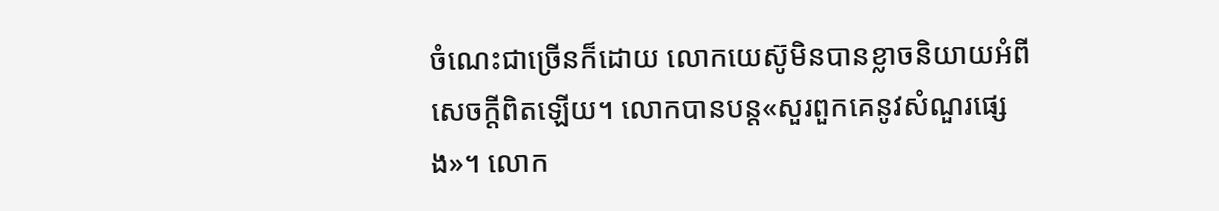ចំណេះជាច្រើនក៏ដោយ លោកយេស៊ូមិនបានខ្លាចនិយាយអំពីសេចក្ដីពិតឡើយ។ លោកបានបន្ដ«សួរពួកគេនូវសំណួរផ្សេង»។ លោក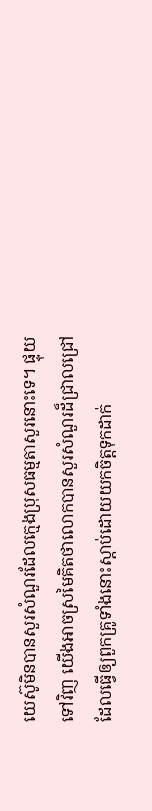យេស៊ូមិនបានសួរសំណួរដែលក្មេងប្រុសធម្មតាសួរនោះទេ។ ផ្ទុយទៅវិញ យើងអាចស្រមៃគិតថាលោកបានសួរសំណួរដ៏ជ្រាលជ្រៅដែលធ្វើឲ្យពួកគ្រូទាំងនោះស្ដាប់ដោយយកចិត្ដទុកដាក់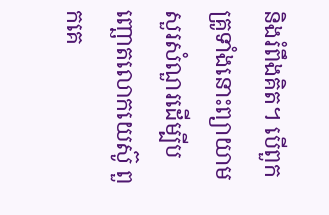និងរំពឹងគិត។ បើពួកគ្រូទាំងនោះព្យាយាមសួរសំណួរដើម្បីបញ្ឆោតលោកយេស៊ូ ពួកគេ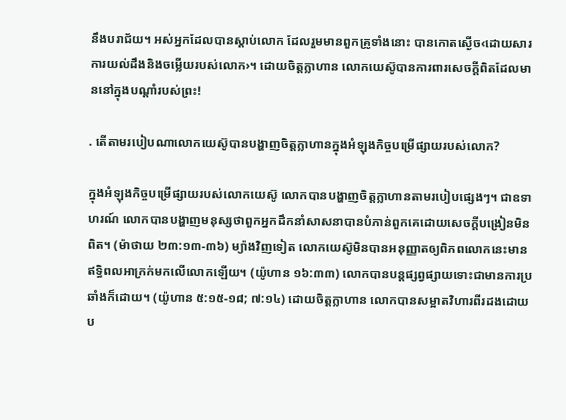នឹងបរាជ័យ។ អស់អ្នកដែលបានស្ដាប់លោក ដែលរួមមានពួកគ្រូទាំងនោះ បានកោតស្ងើច‹ដោយសារការយល់ដឹងនិងចម្លើយរបស់លោក›។ ដោយចិត្ដក្លាហាន លោកយេស៊ូបានការពារសេចក្ដីពិតដែលមាននៅក្នុងបណ្ដាំរបស់ព្រះ!

. តើតាមរបៀបណាលោកយេស៊ូបានបង្ហាញចិត្ដក្លាហានក្នុងអំឡុងកិច្ចបម្រើផ្សាយរបស់លោក?

ក្នុងអំឡុងកិច្ចបម្រើផ្សាយរបស់លោកយេស៊ូ លោកបានបង្ហាញចិត្ដក្លាហានតាមរបៀបផ្សេងៗ។ ជាឧទាហរណ៍ លោកបានបង្ហាញមនុស្សថាពួកអ្នកដឹកនាំសាសនាបានបំភាន់ពួកគេដោយសេចក្ដីបង្រៀនមិនពិត។ (ម៉ាថាយ ២៣:១៣-៣៦) ម្យ៉ាងវិញទៀត លោកយេស៊ូមិនបានអនុញ្ញាតឲ្យពិភពលោកនេះមានឥទ្ធិពលអាក្រក់មកលើលោកឡើយ។ (យ៉ូហាន ១៦:៣៣) លោកបានបន្ដផ្សព្វផ្សាយទោះជាមានការប្រឆាំងក៏ដោយ។ (យ៉ូហាន ៥:១៥-១៨; ៧:១៤) ដោយចិត្ដក្លាហាន លោកបានសម្អាតវិហារពីរដងដោយប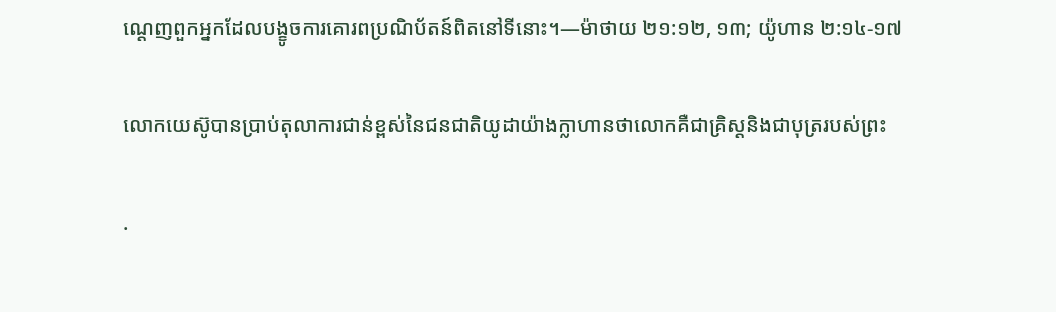ណ្ដេញពួកអ្នកដែលបង្ខូចការគោរពប្រណិប័តន៍ពិតនៅទីនោះ។—ម៉ាថាយ ២១:១២, ១៣; យ៉ូហាន ២:១៤-១៧

លោកយេស៊ូបានប្រាប់តុលាការជាន់ខ្ពស់នៃជនជាតិយូដាយ៉ាងក្លាហានថាលោកគឺជាគ្រិស្ដនិងជាបុត្ររបស់ព្រះ

.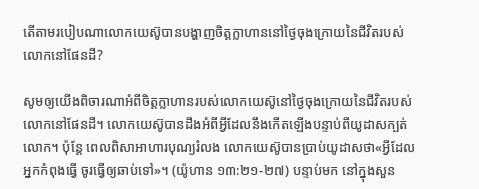តើតាមរបៀបណាលោកយេស៊ូបានបង្ហាញចិត្ដក្លាហាននៅថ្ងៃចុងក្រោយនៃជីវិតរបស់លោកនៅផែនដី?

សូមឲ្យយើងពិចារណាអំពីចិត្ដក្លាហានរបស់លោកយេស៊ូនៅថ្ងៃចុងក្រោយនៃជីវិតរបស់លោកនៅផែនដី។ លោកយេស៊ូបានដឹងអំពីអ្វីដែលនឹងកើតឡើងបន្ទាប់ពីយូដាសក្បត់លោក។ ប៉ុន្ដែ ពេលពិសាអាហារបុណ្យរំលង លោកយេស៊ូបានប្រាប់យូដាសថា«អ្វីដែលអ្នកកំពុងធ្វើ ចូរធ្វើឲ្យឆាប់ទៅ»។ (យ៉ូហាន ១៣:២១-២៧) បន្ទាប់មក នៅក្នុងសួន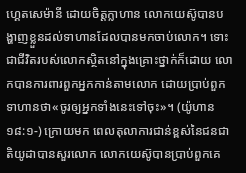ហ្គេតសេម៉ានី ដោយចិត្ដក្លាហាន លោកយេស៊ូបានបង្ហាញខ្លួនដល់ទាហានដែលបានមកចាប់លោក។ ទោះជាជីវិតរបស់លោកស្ថិតនៅក្នុងគ្រោះថ្នាក់ក៏ដោយ លោកបានការពារពួកអ្នកកាន់តាមលោក ដោយប្រាប់ពួកទាហានថា«ចូរឲ្យអ្នកទាំងនេះទៅចុះ»។ (យ៉ូហាន ១៨:១-) ក្រោយមក ពេលតុលាការជាន់ខ្ពស់នៃជនជាតិយូដាបានសួរលោក លោកយេស៊ូបានប្រាប់ពួកគេ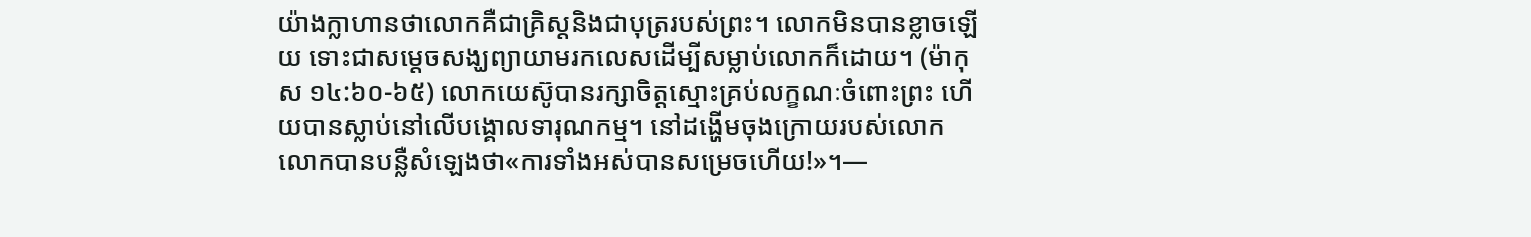យ៉ាងក្លាហានថាលោកគឺជាគ្រិស្ដនិងជាបុត្ររបស់ព្រះ។ លោកមិនបានខ្លាចឡើយ ទោះជាសម្ដេចសង្ឃព្យាយាមរកលេសដើម្បីសម្លាប់លោកក៏ដោយ។ (ម៉ាកុស ១៤:៦០-៦៥) លោកយេស៊ូបានរក្សាចិត្ដស្មោះគ្រប់លក្ខណៈចំពោះព្រះ ហើយបានស្លាប់នៅលើបង្គោលទារុណកម្ម។ នៅដង្ហើមចុងក្រោយរបស់លោក លោកបានបន្លឺសំឡេងថា«ការទាំងអស់បានសម្រេចហើយ!»។—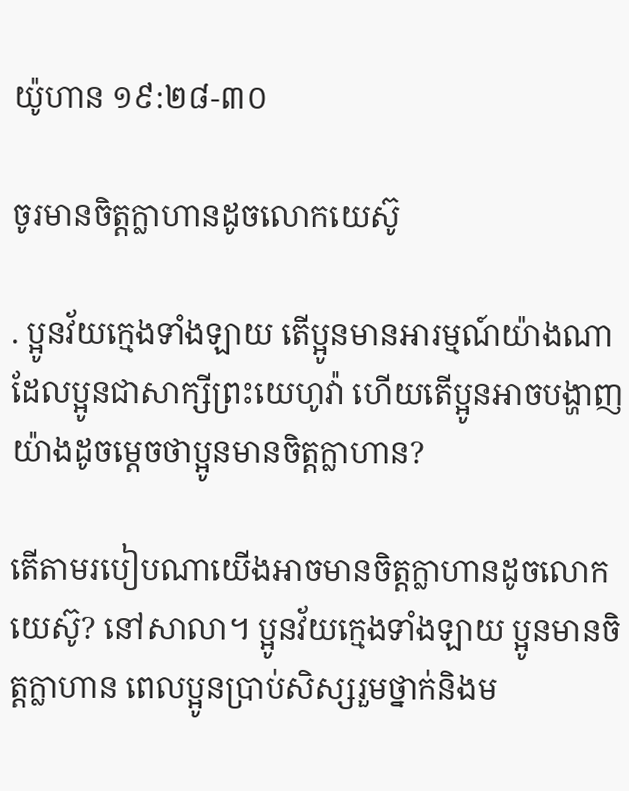យ៉ូហាន ១៩:២៨-៣០

ចូរមានចិត្ដក្លាហានដូចលោកយេស៊ូ

. ប្អូនវ័យក្មេងទាំងឡាយ តើប្អូនមានអារម្មណ៍យ៉ាងណាដែលប្អូនជាសាក្សីព្រះយេហូវ៉ា ហើយតើប្អូនអាចបង្ហាញយ៉ាងដូចម្ដេចថាប្អូនមានចិត្ដក្លាហាន?

តើតាមរបៀបណាយើងអាចមានចិត្ដក្លាហានដូចលោកយេស៊ូ? នៅសាលា។ ប្អូនវ័យក្មេងទាំងឡាយ ប្អូនមានចិត្ដក្លាហាន ពេលប្អូនប្រាប់សិស្សរួមថ្នាក់និងម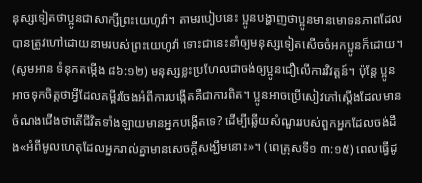នុស្សទៀតថាប្អូនជាសាក្សីព្រះយេហូវ៉ា។ តាមរបៀបនេះ ប្អូនបង្ហាញថាប្អូនមានមោទនភាពដែលបានត្រូវហៅដោយនាមរបស់ព្រះយេហូវ៉ា ទោះជានេះនាំឲ្យមនុស្សទៀតសើចចំអកប្អូនក៏ដោយ។ (សូមអាន ទំនុកតម្កើង ៨៦:១២) មនុស្សខ្លះប្រហែលជាចង់ឲ្យប្អូនជឿលើការវិវត្ដន៍។ ប៉ុន្ដែ ប្អូនអាចទុកចិត្ដថាអ្វីដែលគម្ពីរចែងអំពីការបង្កើតគឺជាការពិត។ ប្អូនអាចប្រើសៀវភៅស្ដើងដែលមានចំណងជើងថាតើជីវិតទាំងឡាយមានអ្នកបង្កើតទេ? ដើម្បីឆ្លើយសំណួររបស់ពួកអ្នកដែលចង់ដឹង«អំពីមូលហេតុដែលអ្នករាល់គ្នាមានសេចក្ដីសង្ឃឹមនោះ»។ (ពេត្រុសទី១ ៣:១៥) ពេលធ្វើដូ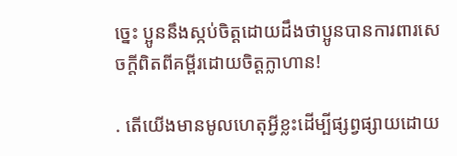ច្នេះ ប្អូននឹងស្កប់ចិត្ដដោយដឹងថាប្អូនបានការពារសេចក្ដីពិតពីគម្ពីរដោយចិត្ដក្លាហាន!

. តើយើងមានមូលហេតុអ្វីខ្លះដើម្បីផ្សព្វផ្សាយដោយ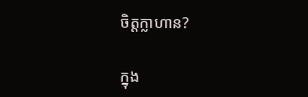ចិត្ដក្លាហាន?

ក្នុង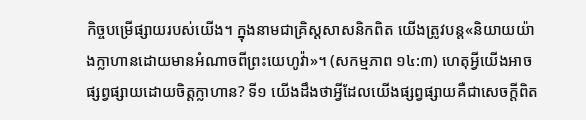កិច្ចបម្រើផ្សាយរបស់យើង។ ក្នុងនាមជាគ្រិស្ដសាសនិកពិត យើងត្រូវបន្ដ«និយាយយ៉ាងក្លាហានដោយមានអំណាចពីព្រះយេហូវ៉ា»។ (សកម្មភាព ១៤:៣) ហេតុអ្វីយើងអាចផ្សព្វផ្សាយដោយចិត្ដក្លាហាន? ទី១ យើងដឹងថាអ្វីដែលយើងផ្សព្វផ្សាយគឺជាសេចក្ដីពិត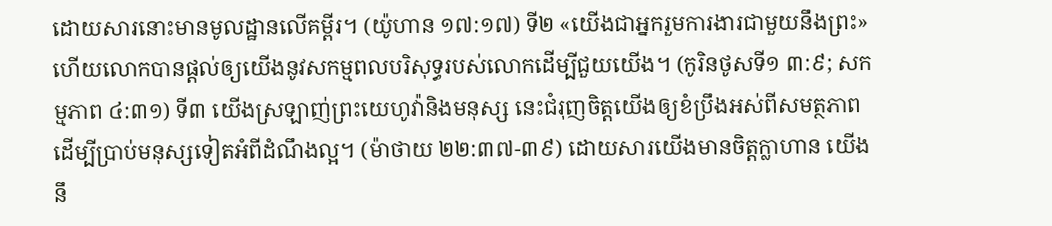ដោយសារនោះមានមូលដ្ឋានលើគម្ពីរ។ (យ៉ូហាន ១៧:១៧) ទី២ «យើងជាអ្នករួមការងារជាមួយនឹងព្រះ» ហើយលោកបានផ្ដល់ឲ្យយើងនូវសកម្មពលបរិសុទ្ធរបស់លោកដើម្បីជួយយើង។ (កូរិនថូសទី១ ៣:៩; សកម្មភាព ៤:៣១) ទី៣ យើងស្រឡាញ់ព្រះយេហូវ៉ានិងមនុស្ស នេះជំរុញចិត្ដយើងឲ្យខំប្រឹងអស់ពីសមត្ថភាពដើម្បីប្រាប់មនុស្សទៀតអំពីដំណឹងល្អ។ (ម៉ាថាយ ២២:៣៧-៣៩) ដោយសារយើងមានចិត្ដក្លាហាន យើងនឹ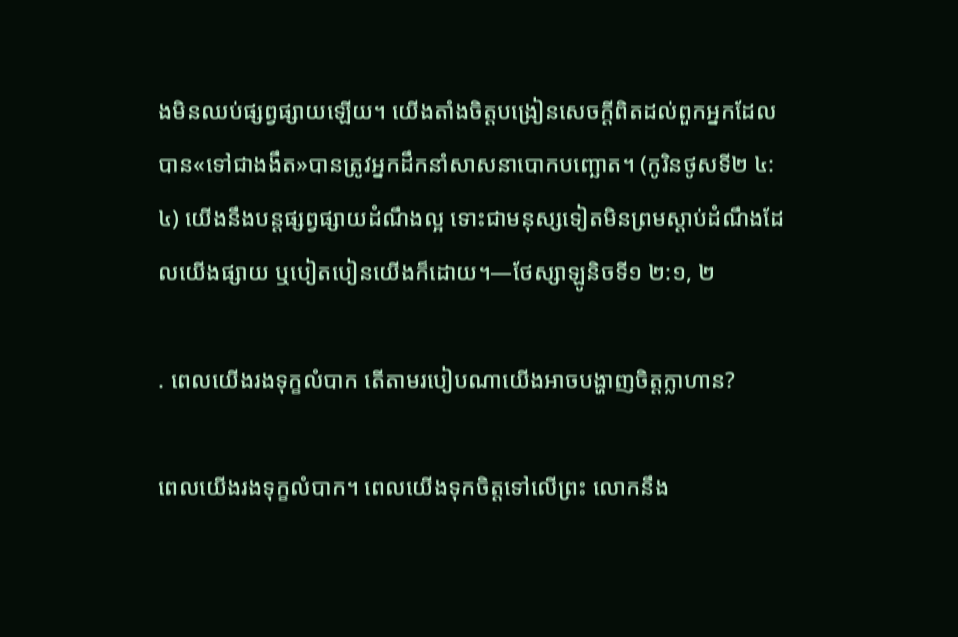ងមិនឈប់ផ្សព្វផ្សាយឡើយ។ យើងតាំងចិត្ដបង្រៀនសេចក្ដីពិតដល់ពួកអ្នកដែលបាន«ទៅជាងងឹត»បានត្រូវអ្នកដឹកនាំសាសនាបោកបញ្ឆោត។ (កូរិនថូសទី២ ៤:៤) យើងនឹងបន្ដផ្សព្វផ្សាយដំណឹងល្អ ទោះជាមនុស្សទៀតមិនព្រមស្ដាប់ដំណឹងដែលយើងផ្សាយ ឬបៀតបៀនយើងក៏ដោយ។—ថែស្សាឡូនិចទី១ ២:១, ២

. ពេលយើងរងទុក្ខលំបាក តើតាមរបៀបណាយើងអាចបង្ហាញចិត្ដក្លាហាន?

ពេលយើងរងទុក្ខលំបាក។ ពេលយើងទុកចិត្ដទៅលើព្រះ លោកនឹង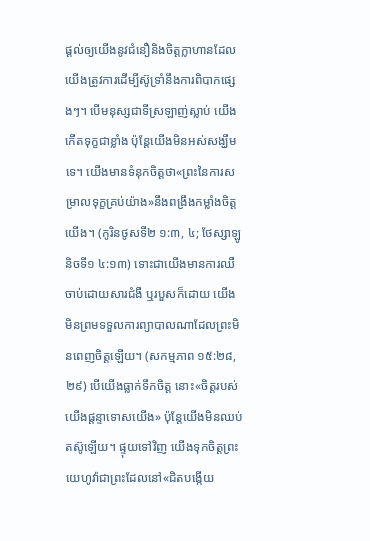ផ្ដល់ឲ្យយើងនូវជំនឿនិងចិត្ដក្លាហានដែលយើងត្រូវការដើម្បីស៊ូទ្រាំនឹងការពិបាកផ្សេងៗ។ បើមនុស្សជាទីស្រឡាញ់ស្លាប់ យើងកើតទុក្ខជាខ្លាំង ប៉ុន្ដែយើងមិនអស់សង្ឃឹមទេ។ យើងមានទំនុកចិត្ដថា«ព្រះនៃការសម្រាលទុក្ខគ្រប់យ៉ាង»នឹងពង្រឹងកម្លាំងចិត្ដយើង។ (កូរិនថូសទី២ ១:៣, ៤; ថែស្សាឡូនិចទី១ ៤:១៣) ទោះជាយើងមានការឈឺចាប់ដោយសារជំងឺ ឬរបួសក៏ដោយ យើងមិនព្រមទទួលការព្យាបាលណាដែលព្រះមិនពេញចិត្ដឡើយ។ (សកម្មភាព ១៥:២៨, ២៩) បើយើងធ្លាក់ទឹកចិត្ដ នោះ«ចិត្ដរបស់យើងផ្ដន្ទាទោសយើង» ប៉ុន្ដែយើងមិនឈប់តស៊ូឡើយ។ ផ្ទុយទៅវិញ យើងទុកចិត្ដព្រះយេហូវ៉ាជាព្រះដែលនៅ«ជិតបង្កើយ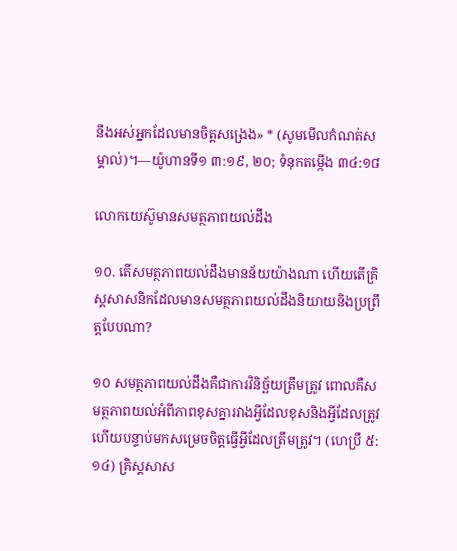នឹងអស់អ្នកដែលមានចិត្ដសង្រេង» * (សូមមើលកំណត់សម្គាល់)។—យ៉ូហានទី១ ៣:១៩, ២០; ទំនុកតម្កើង ៣៤:១៨

លោកយេស៊ូមានសមត្ថភាពយល់ដឹង

១០. តើសមត្ថភាពយល់ដឹងមានន័យយ៉ាងណា ហើយតើគ្រិស្ដសាសនិកដែលមានសមត្ថភាពយល់ដឹងនិយាយនិងប្រព្រឹត្ដបែបណា?

១០ សមត្ថភាពយល់ដឹងគឺជាការវិនិច្ឆ័យត្រឹមត្រូវ ពោលគឺសមត្ថភាពយល់អំពីភាពខុសគ្នារវាងអ្វីដែលខុសនិងអ្វីដែលត្រូវ ហើយបន្ទាប់មកសម្រេចចិត្ដធ្វើអ្វីដែលត្រឹមត្រូវ។ (ហេប្រឺ ៥:១៤) គ្រិស្ដសាស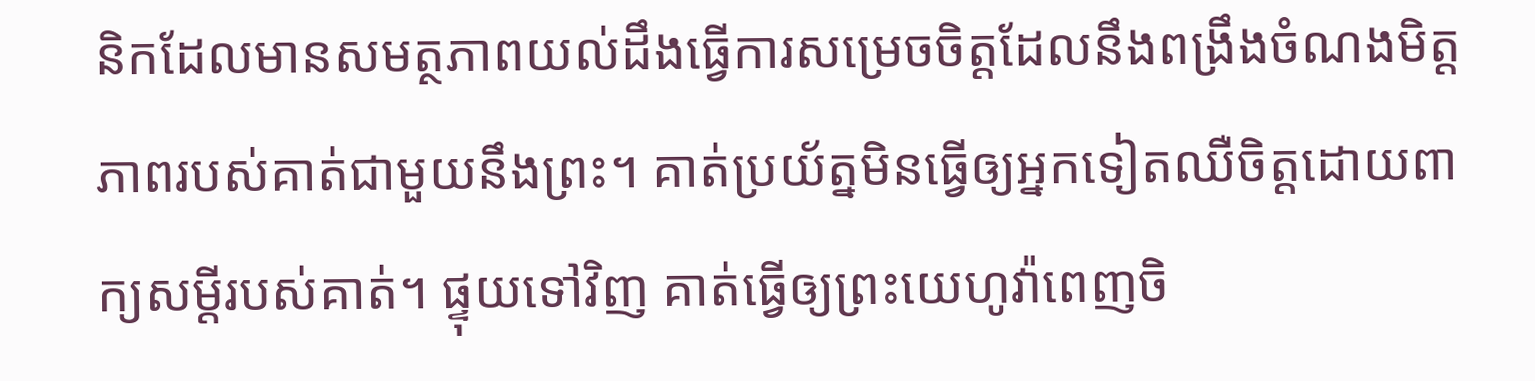និកដែលមានសមត្ថភាពយល់ដឹងធ្វើការសម្រេចចិត្ដដែលនឹងពង្រឹងចំណងមិត្ដភាពរបស់គាត់ជាមួយនឹងព្រះ។ គាត់ប្រយ័ត្នមិនធ្វើឲ្យអ្នកទៀតឈឺចិត្ដដោយពាក្យសម្ដីរបស់គាត់។ ផ្ទុយទៅវិញ គាត់ធ្វើឲ្យព្រះយេហូវ៉ាពេញចិ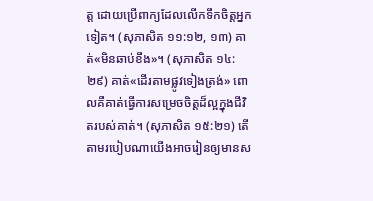ត្ដ ដោយប្រើពាក្យដែលលើកទឹកចិត្ដអ្នកទៀត។ (សុភាសិត ១១:១២, ១៣) គាត់«មិនឆាប់ខឹង»។ (សុភាសិត ១៤:២៩) គាត់«ដើរតាមផ្លូវទៀងត្រង់» ពោលគឺគាត់ធ្វើការសម្រេចចិត្ដដ៏ល្អក្នុងជីវិតរបស់គាត់។ (សុភាសិត ១៥:២១) តើតាមរបៀបណាយើងអាចរៀនឲ្យមានស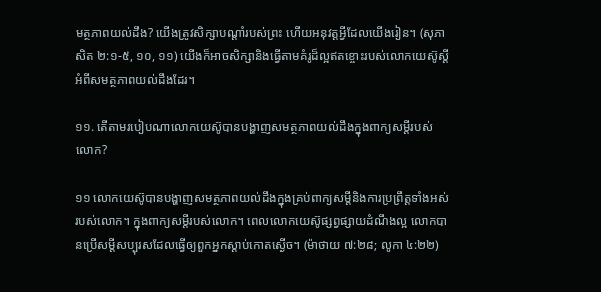មត្ថភាពយល់ដឹង? យើងត្រូវសិក្សាបណ្ដាំរបស់ព្រះ ហើយអនុវត្ដអ្វីដែលយើងរៀន។ (សុភាសិត ២:១-៥, ១០, ១១) យើងក៏អាចសិក្សានិងធ្វើតាមគំរូដ៏ល្អឥតខ្ចោះរបស់លោកយេស៊ូស្ដីអំពីសមត្ថភាពយល់ដឹងដែរ។

១១. តើតាមរបៀបណាលោកយេស៊ូបានបង្ហាញសមត្ថភាពយល់ដឹងក្នុងពាក្យសម្ដីរបស់លោក?

១១ លោកយេស៊ូបានបង្ហាញសមត្ថភាពយល់ដឹងក្នុងគ្រប់ពាក្យសម្ដីនិងការប្រព្រឹត្ដទាំងអស់របស់លោក។ ក្នុងពាក្យសម្ដីរបស់លោក។ ពេលលោកយេស៊ូផ្សព្វផ្សាយដំណឹងល្អ លោកបានប្រើសម្ដីសប្បុរសដែលធ្វើឲ្យពួកអ្នកស្ដាប់កោតស្ងើច។ (ម៉ាថាយ ៧:២៨; លូកា ៤:២២)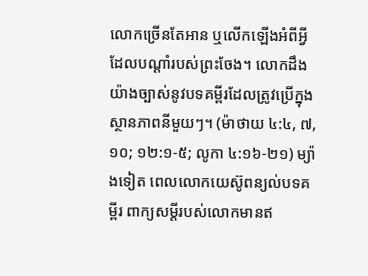លោកច្រើនតែអាន ឬលើកឡើងអំពីអ្វីដែលបណ្ដាំរបស់ព្រះចែង។ លោកដឹងយ៉ាងច្បាស់នូវបទគម្ពីរដែលត្រូវប្រើក្នុងស្ថានភាពនីមួយៗ។ (ម៉ាថាយ ៤:៤, ៧, ១០; ១២:១-៥; លូកា ៤:១៦-២១) ម្យ៉ាងទៀត ពេលលោកយេស៊ូពន្យល់បទគម្ពីរ ពាក្យសម្ដីរបស់លោកមានឥ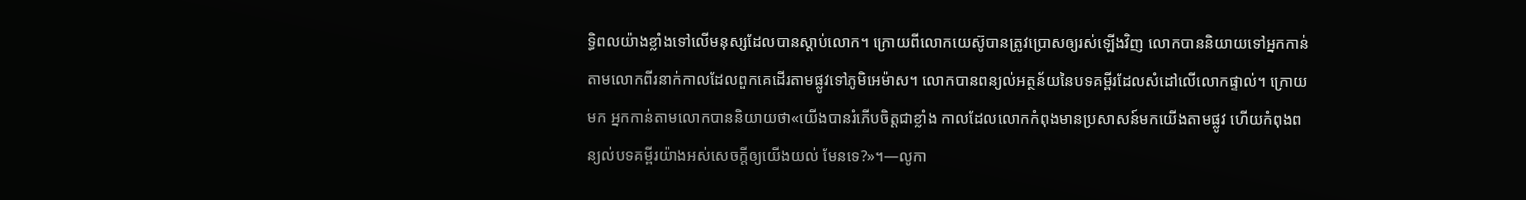ទ្ធិពលយ៉ាងខ្លាំងទៅលើមនុស្សដែលបានស្ដាប់លោក។ ក្រោយពីលោកយេស៊ូបានត្រូវប្រោសឲ្យរស់ឡើងវិញ លោកបាននិយាយទៅអ្នកកាន់តាមលោកពីរនាក់កាលដែលពួកគេដើរតាមផ្លូវទៅភូមិអេម៉ាស។ លោកបានពន្យល់អត្ថន័យនៃបទគម្ពីរដែលសំដៅលើលោកផ្ទាល់។ ក្រោយមក អ្នកកាន់តាមលោកបាននិយាយថា«យើងបានរំភើបចិត្ដជាខ្លាំង កាលដែលលោកកំពុងមានប្រសាសន៍មកយើងតាមផ្លូវ ហើយកំពុងពន្យល់បទគម្ពីរយ៉ាងអស់សេចក្ដីឲ្យយើងយល់ មែនទេ?»។—លូកា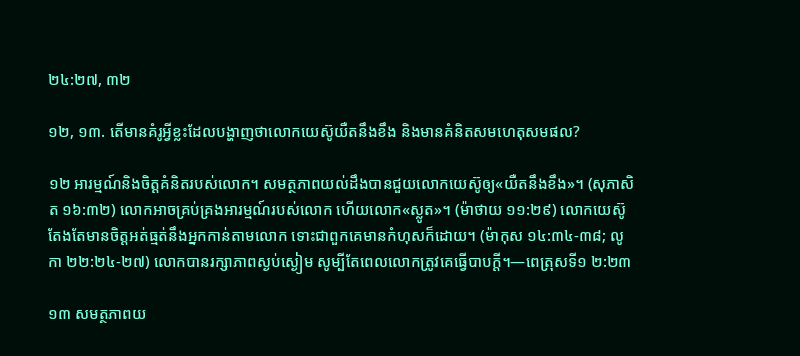២៤:២៧, ៣២

១២, ១៣. តើមានគំរូអ្វីខ្លះដែលបង្ហាញថាលោកយេស៊ូយឺតនឹងខឹង និងមានគំនិតសមហេតុសមផល?

១២ អារម្មណ៍និងចិត្ដគំនិតរបស់លោក។ សមត្ថភាពយល់ដឹងបានជួយលោកយេស៊ូឲ្យ«យឺតនឹងខឹង»។ (សុភាសិត ១៦:៣២) លោកអាចគ្រប់គ្រងអារម្មណ៍របស់លោក ហើយលោក«ស្លូត»។ (ម៉ាថាយ ១១:២៩) លោកយេស៊ូតែងតែមានចិត្ដអត់ធ្មត់នឹងអ្នកកាន់តាមលោក ទោះជាពួកគេមានកំហុសក៏ដោយ។ (ម៉ាកុស ១៤:៣៤-៣៨; លូកា ២២:២៤-២៧) លោកបានរក្សាភាពស្ងប់ស្ងៀម សូម្បីតែពេលលោកត្រូវគេធ្វើបាបក្ដី។—ពេត្រុសទី១ ២:២៣

១៣ សមត្ថភាពយ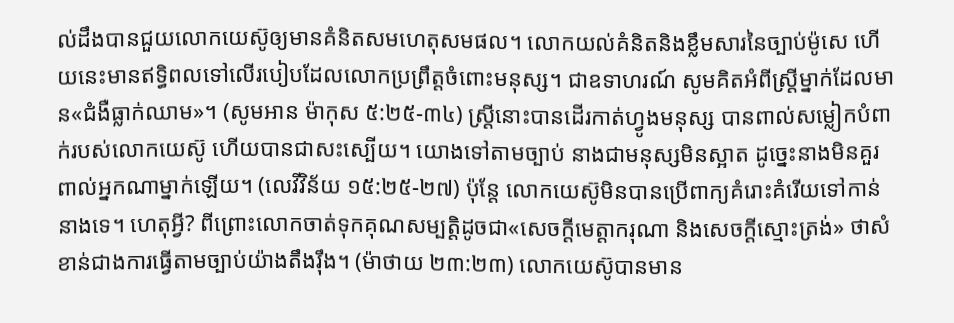ល់ដឹងបានជួយលោកយេស៊ូឲ្យមានគំនិតសមហេតុសមផល។ លោកយល់គំនិតនិងខ្លឹមសារនៃច្បាប់ម៉ូសេ ហើយនេះមានឥទ្ធិពលទៅលើរបៀបដែលលោកប្រព្រឹត្ដចំពោះមនុស្ស។ ជាឧទាហរណ៍ សូមគិតអំពីស្ដ្រីម្នាក់ដែលមាន«ជំងឺធ្លាក់ឈាម»។ (សូមអាន ម៉ាកុស ៥:២៥-៣៤) ស្ដ្រីនោះបានដើរកាត់ហ្វូងមនុស្ស បានពាល់សម្លៀកបំពាក់របស់លោកយេស៊ូ ហើយបានជាសះស្បើយ។ យោងទៅតាមច្បាប់ នាងជាមនុស្សមិនស្អាត ដូច្នេះនាងមិនគួរពាល់អ្នកណាម្នាក់ឡើយ។ (លេវីវិន័យ ១៥:២៥-២៧) ប៉ុន្ដែ លោកយេស៊ូមិនបានប្រើពាក្យគំរោះគំរើយទៅកាន់នាងទេ។ ហេតុអ្វី? ពីព្រោះលោកចាត់ទុកគុណសម្បត្ដិដូចជា«សេចក្ដីមេត្ដាករុណា និងសេចក្ដីស្មោះត្រង់» ថាសំខាន់ជាងការធ្វើតាមច្បាប់យ៉ាងតឹងរ៉ឹង។ (ម៉ាថាយ ២៣:២៣) លោកយេស៊ូបានមាន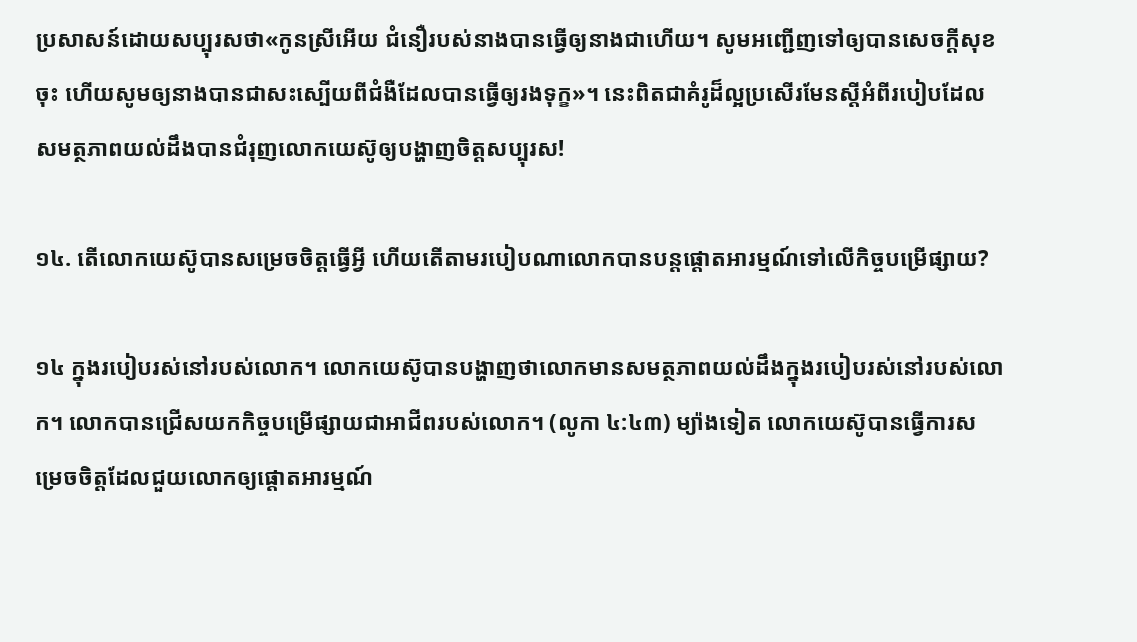ប្រសាសន៍ដោយសប្បុរសថា«កូនស្រីអើយ ជំនឿរបស់នាងបានធ្វើឲ្យនាងជាហើយ។ សូមអញ្ជើញទៅឲ្យបានសេចក្ដីសុខចុះ ហើយសូមឲ្យនាងបានជាសះស្បើយពីជំងឺដែលបានធ្វើឲ្យរងទុក្ខ»។ នេះពិតជាគំរូដ៏ល្អប្រសើរមែនស្ដីអំពីរបៀបដែលសមត្ថភាពយល់ដឹងបានជំរុញលោកយេស៊ូឲ្យបង្ហាញចិត្ដសប្បុរស!

១៤. តើលោកយេស៊ូបានសម្រេចចិត្ដធ្វើអ្វី ហើយតើតាមរបៀបណាលោកបានបន្ដផ្ដោតអារម្មណ៍ទៅលើកិច្ចបម្រើផ្សាយ?

១៤ ក្នុងរបៀបរស់នៅរបស់លោក។ លោកយេស៊ូបានបង្ហាញថាលោកមានសមត្ថភាពយល់ដឹងក្នុងរបៀបរស់នៅរបស់លោក។ លោកបានជ្រើសយកកិច្ចបម្រើផ្សាយជាអាជីពរបស់លោក។ (លូកា ៤:៤៣) ម្យ៉ាងទៀត លោកយេស៊ូបានធ្វើការសម្រេចចិត្ដដែលជួយលោកឲ្យផ្ដោតអារម្មណ៍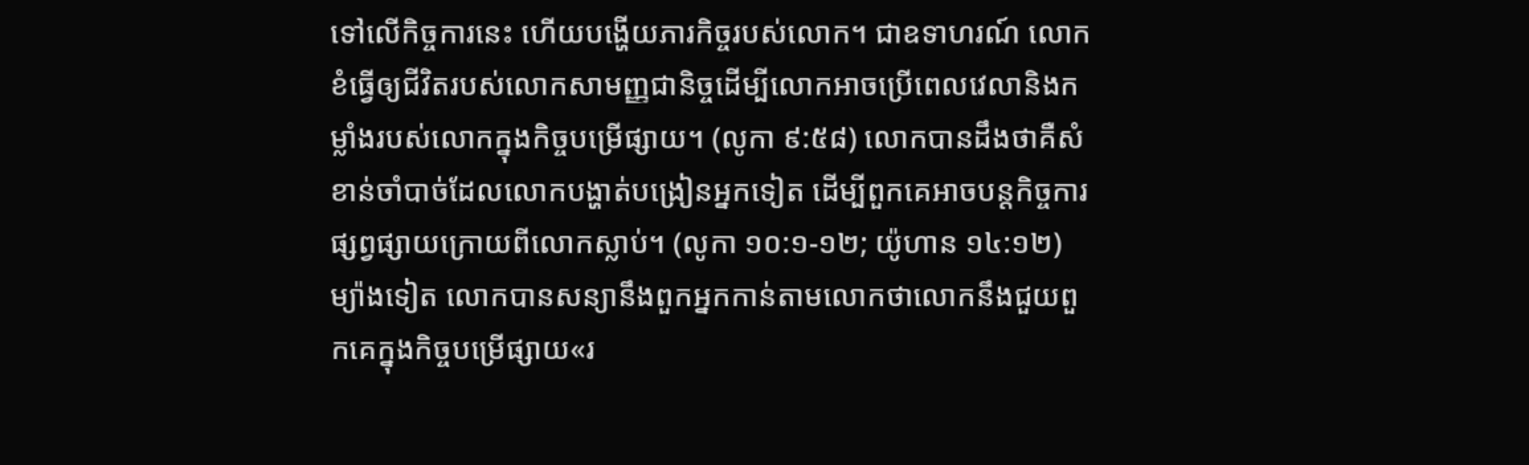ទៅលើកិច្ចការនេះ ហើយបង្ហើយភារកិច្ចរបស់លោក។ ជាឧទាហរណ៍ លោកខំធ្វើឲ្យជីវិតរបស់លោកសាមញ្ញជានិច្ចដើម្បីលោកអាចប្រើពេលវេលានិងកម្លាំងរបស់លោកក្នុងកិច្ចបម្រើផ្សាយ។ (លូកា ៩:៥៨) លោកបានដឹងថាគឺសំខាន់ចាំបាច់ដែលលោកបង្ហាត់បង្រៀនអ្នកទៀត ដើម្បីពួកគេអាចបន្ដកិច្ចការផ្សព្វផ្សាយក្រោយពីលោកស្លាប់។ (លូកា ១០:១-១២; យ៉ូហាន ១៤:១២) ម្យ៉ាងទៀត លោកបានសន្យានឹងពួកអ្នកកាន់តាមលោកថាលោកនឹងជួយពួកគេក្នុងកិច្ចបម្រើផ្សាយ«រ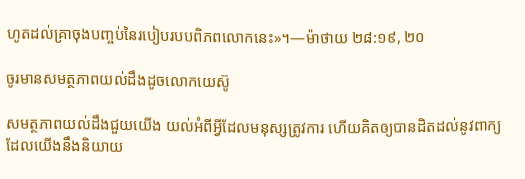ហូតដល់គ្រាចុងបញ្ចប់នៃរបៀបរបបពិភពលោកនេះ»។—ម៉ាថាយ ២៨:១៩, ២០

ចូរមានសមត្ថភាពយល់ដឹងដូចលោកយេស៊ូ

សមត្ថភាពយល់ដឹងជួយយើង យល់អំពីអ្វីដែលមនុស្សត្រូវការ ហើយគិតឲ្យបានដិតដល់នូវពាក្យ ដែលយើងនឹងនិយាយ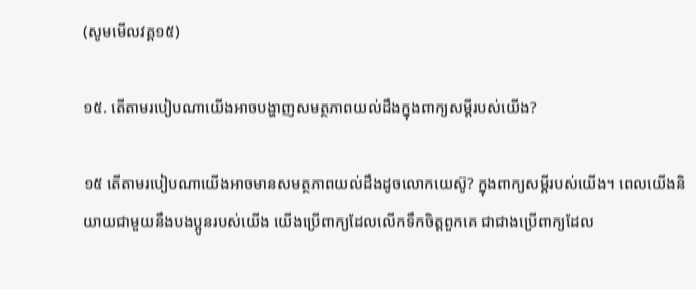(សូមមើលវគ្គ១៥)

១៥. តើតាមរបៀបណាយើងអាចបង្ហាញសមត្ថភាពយល់ដឹងក្នុងពាក្យសម្ដីរបស់យើង?

១៥ តើតាមរបៀបណាយើងអាចមានសមត្ថភាពយល់ដឹងដូចលោកយេស៊ូ? ក្នុងពាក្យសម្ដីរបស់យើង។ ពេលយើងនិយាយជាមួយនឹងបងប្អូនរបស់យើង យើងប្រើពាក្យដែលលើកទឹកចិត្ដពួកគេ ជាជាងប្រើពាក្យដែល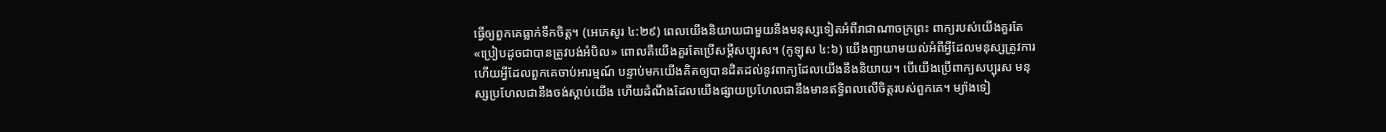ធ្វើឲ្យពួកគេធ្លាក់ទឹកចិត្ដ។ (អេភេសូរ ៤:២៩) ពេលយើងនិយាយជាមួយនឹងមនុស្សទៀតអំពីរាជាណាចក្រព្រះ ពាក្យរបស់យើងគួរតែ«ប្រៀបដូចជាបានត្រូវបង់អំបិល» ពោលគឺយើងគួរតែប្រើសម្ដីសប្បុរស។ (កូឡុស ៤:៦) យើងព្យាយាមយល់អំពីអ្វីដែលមនុស្សត្រូវការ ហើយអ្វីដែលពួកគេចាប់អារម្មណ៍ បន្ទាប់មកយើងគិតឲ្យបានដិតដល់នូវពាក្យដែលយើងនឹងនិយាយ។ បើយើងប្រើពាក្យសប្បុរស មនុស្សប្រហែលជានឹងចង់ស្ដាប់យើង ហើយដំណឹងដែលយើងផ្សាយប្រហែលជានឹងមានឥទ្ធិពលលើចិត្ដរបស់ពួកគេ។ ម្យ៉ាងទៀ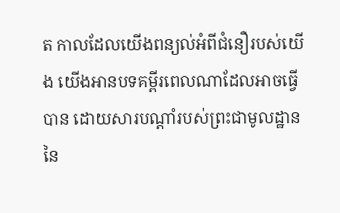ត កាលដែលយើងពន្យល់អំពីជំនឿរបស់យើង យើងអានបទគម្ពីរពេលណាដែលអាចធ្វើបាន ដោយសារបណ្ដាំរបស់ព្រះជាមូលដ្ឋាននៃ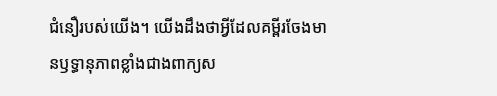ជំនឿរបស់យើង។ យើងដឹងថាអ្វីដែលគម្ពីរចែងមានឫទ្ធានុភាពខ្លាំងជាងពាក្យស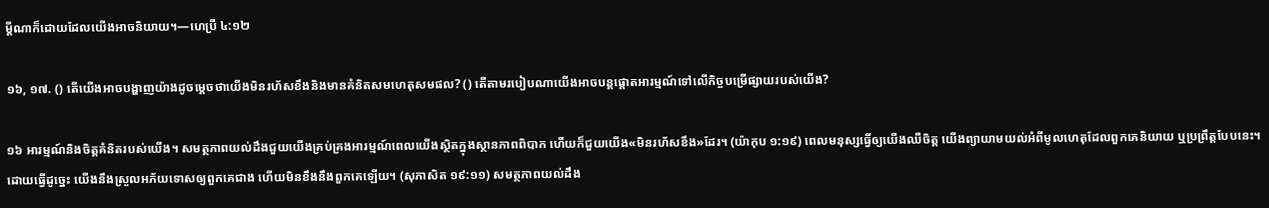ម្ដីណាក៏ដោយដែលយើងអាចនិយាយ។—ហេប្រឺ ៤:១២

១៦, ១៧. () តើយើងអាចបង្ហាញយ៉ាងដូចម្ដេចថាយើងមិនរហ័សខឹងនិងមានគំនិតសមហេតុសមផល? () តើតាមរបៀបណាយើងអាចបន្ដផ្ដោតអារម្មណ៍ទៅលើកិច្ចបម្រើផ្សាយរបស់យើង?

១៦ អារម្មណ៍និងចិត្ដគំនិតរបស់យើង។ សមត្ថភាពយល់ដឹងជួយយើងគ្រប់គ្រងអារម្មណ៍ពេលយើងស្ថិតក្នុងស្ថានភាពពិបាក ហើយក៏ជួយយើង«មិនរហ័សខឹង»ដែរ។ (យ៉ាកុប ១:១៩) ពេលមនុស្សធ្វើឲ្យយើងឈឺចិត្ដ យើងព្យាយាមយល់អំពីមូលហេតុដែលពួកគេនិយាយ ឬប្រព្រឹត្ដបែបនេះ។ ដោយធ្វើដូច្នេះ យើងនឹងស្រួលអភ័យទោសឲ្យពួកគេជាង ហើយមិនខឹងនឹងពួកគេឡើយ។ (សុភាសិត ១៩:១១) សមត្ថភាពយល់ដឹង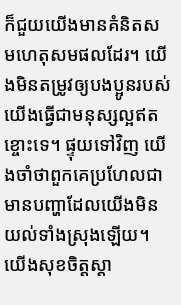ក៏ជួយយើងមានគំនិតសមហេតុសមផលដែរ។ យើងមិនតម្រូវឲ្យបងប្អូនរបស់យើងធ្វើជាមនុស្សល្អឥតខ្ចោះទេ។ ផ្ទុយទៅវិញ យើងចាំថាពួកគេប្រហែលជាមានបញ្ហាដែលយើងមិនយល់ទាំងស្រុងឡើយ។ យើងសុខចិត្ដស្ដា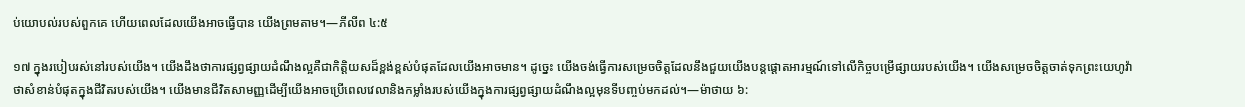ប់យោបល់របស់ពួកគេ ហើយពេលដែលយើងអាចធ្វើបាន យើងព្រមតាម។—ភីលីព ៤:៥

១៧ ក្នុងរបៀបរស់នៅរបស់យើង។ យើងដឹងថាការផ្សព្វផ្សាយដំណឹងល្អគឺជាកិត្ដិយសដ៏ខ្ពង់ខ្ពស់បំផុតដែលយើងអាចមាន។ ដូច្នេះ យើងចង់ធ្វើការសម្រេចចិត្ដដែលនឹងជួយយើងបន្ដផ្ដោតអារម្មណ៍ទៅលើកិច្ចបម្រើផ្សាយរបស់យើង។ យើងសម្រេចចិត្ដចាត់ទុកព្រះយេហូវ៉ាថាសំខាន់បំផុតក្នុងជីវិតរបស់យើង។ យើងមានជីវិតសាមញ្ញដើម្បីយើងអាចប្រើពេលវេលានិងកម្លាំងរបស់យើងក្នុងការផ្សព្វផ្សាយដំណឹងល្អមុនទីបញ្ចប់មកដល់។—ម៉ាថាយ ៦: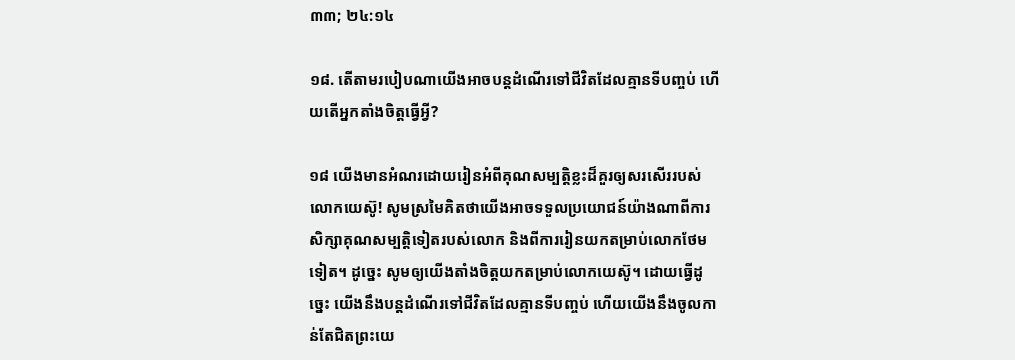៣៣; ២៤:១៤

១៨. តើតាមរបៀបណាយើងអាចបន្ដដំណើរទៅជីវិតដែលគ្មានទីបញ្ចប់ ហើយតើអ្នកតាំងចិត្ដធ្វើអ្វី?

១៨ យើងមានអំណរដោយរៀនអំពីគុណសម្បត្ដិខ្លះដ៏គួរឲ្យសរសើររបស់លោកយេស៊ូ! សូមស្រមៃគិតថាយើងអាចទទួលប្រយោជន៍យ៉ាងណាពីការសិក្សាគុណសម្បត្ដិទៀតរបស់លោក និងពីការរៀនយកតម្រាប់លោកថែមទៀត។ ដូច្នេះ សូមឲ្យយើងតាំងចិត្ដយកតម្រាប់លោកយេស៊ូ។ ដោយធ្វើដូច្នេះ យើងនឹងបន្ដដំណើរទៅជីវិតដែលគ្មានទីបញ្ចប់ ហើយយើងនឹងចូលកាន់តែជិតព្រះយេ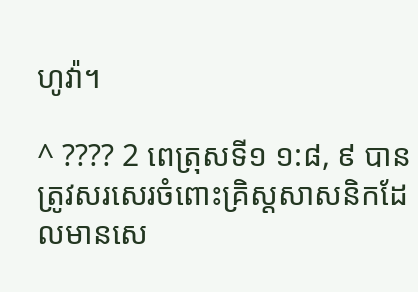ហូវ៉ា។

^ ???? 2 ពេត្រុសទី១ ១:៨, ៩ បានត្រូវសរសេរចំពោះគ្រិស្ដសាសនិកដែលមានសេ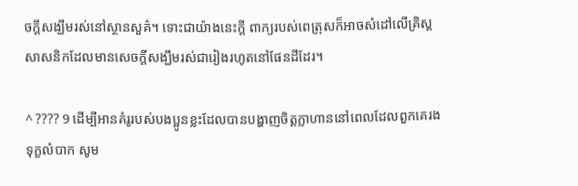ចក្ដីសង្ឃឹមរស់នៅស្ថានសួគ៌។ ទោះជាយ៉ាងនេះក្ដី ពាក្យរបស់ពេត្រុសក៏អាចសំដៅលើគ្រិស្ដសាសនិកដែលមានសេចក្ដីសង្ឃឹមរស់ជារៀងរហូតនៅផែនដីដែរ។

^ ???? 9 ដើម្បីអានគំរូរបស់បងប្អូនខ្លះដែលបានបង្ហាញចិត្ដក្លាហាននៅពេលដែលពួកគេរងទុក្ខលំបាក សូម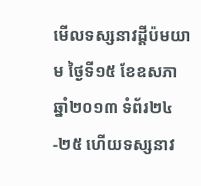មើលទស្សនាវដ្ដីប៉មយាម ថ្ងៃទី១៥ ខែឧសភា ឆ្នាំ២០១៣ ទំព័រ២៤-២៥ ហើយទស្សនាវ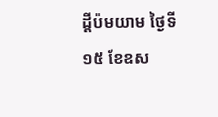ដ្ដីប៉មយាម ថ្ងៃទី១៥ ខែឧស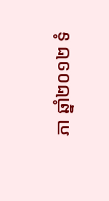ភា ឆ្នាំ២០១២ ទំ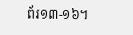ព័រ១៣-១៦។